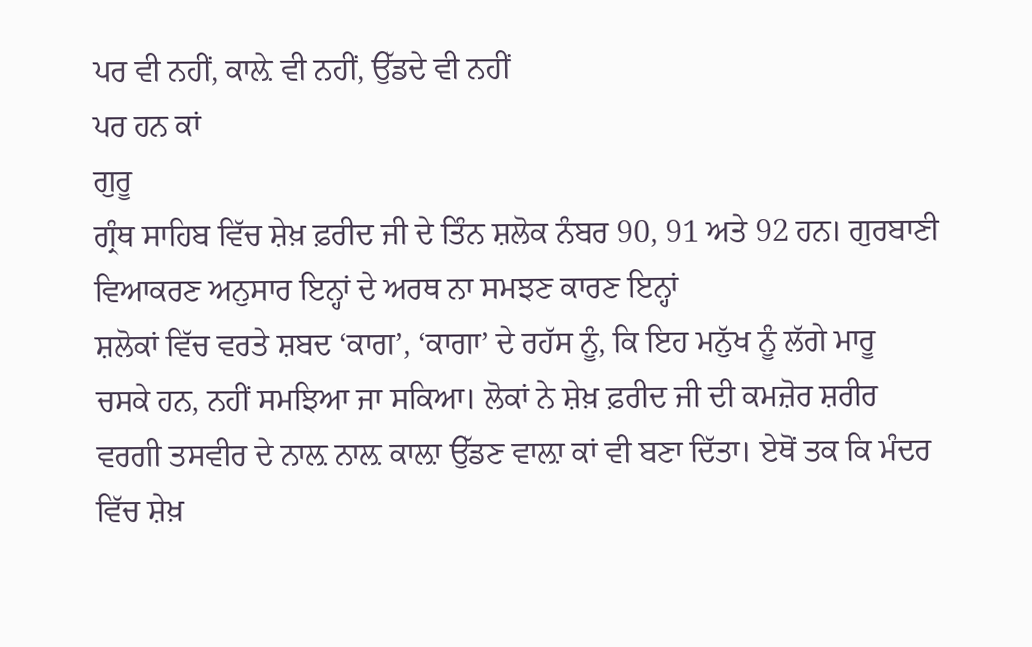ਪਰ ਵੀ ਨਹੀਂ, ਕਾਲ਼ੇ ਵੀ ਨਹੀਂ, ਉੱਡਦੇ ਵੀ ਨਹੀਂ
ਪਰ ਹਨ ਕਾਂ
ਗੁਰੂ
ਗ੍ਰੰਥ ਸਾਹਿਬ ਵਿੱਚ ਸ਼ੇਖ਼ ਫ਼ਰੀਦ ਜੀ ਦੇ ਤਿੰਨ ਸ਼ਲੋਕ ਨੰਬਰ 90, 91 ਅਤੇ 92 ਹਨ। ਗੁਰਬਾਣੀ
ਵਿਆਕਰਣ ਅਨੁਸਾਰ ਇਨ੍ਹਾਂ ਦੇ ਅਰਥ ਨਾ ਸਮਝਣ ਕਾਰਣ ਇਨ੍ਹਾਂ
ਸ਼ਲੋਕਾਂ ਵਿੱਚ ਵਰਤੇ ਸ਼ਬਦ ‘ਕਾਗ’, ‘ਕਾਗਾ’ ਦੇ ਰਹੱਸ ਨੂੰ, ਕਿ ਇਹ ਮਨੁੱਖ ਨੂੰ ਲੱਗੇ ਮਾਰੂ
ਚਸਕੇ ਹਨ, ਨਹੀਂ ਸਮਝਿਆ ਜਾ ਸਕਿਆ। ਲੋਕਾਂ ਨੇ ਸ਼ੇਖ਼ ਫ਼ਰੀਦ ਜੀ ਦੀ ਕਮਜ਼ੋਰ ਸ਼ਰੀਰ
ਵਰਗੀ ਤਸਵੀਰ ਦੇ ਨਾਲ਼ ਨਾਲ਼ ਕਾਲ਼ਾ ਉੱਡਣ ਵਾਲ਼ਾ ਕਾਂ ਵੀ ਬਣਾ ਦਿੱਤਾ। ਏਥੋਂ ਤਕ ਕਿ ਮੰਦਰ
ਵਿੱਚ ਸ਼ੇਖ਼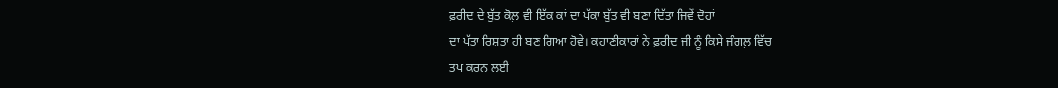ਫ਼ਰੀਦ ਦੇ ਬੁੱਤ ਕੋਲ਼ ਵੀ ਇੱਕ ਕਾਂ ਦਾ ਪੱਕਾ ਬੁੱਤ ਵੀ ਬਣਾ ਦਿੱਤਾ ਜਿਵੇਂ ਦੋਹਾਂ
ਦਾ ਪੱਤਾ ਰਿਸ਼ਤਾ ਹੀ ਬਣ ਗਿਆ ਹੋਵੇ। ਕਹਾਣੀਕਾਰਾਂ ਨੇ ਫ਼ਰੀਦ ਜੀ ਨੂੰ ਕਿਸੇ ਜੰਗਲ਼ ਵਿੱਚ
ਤਪ ਕਰਨ ਲਈ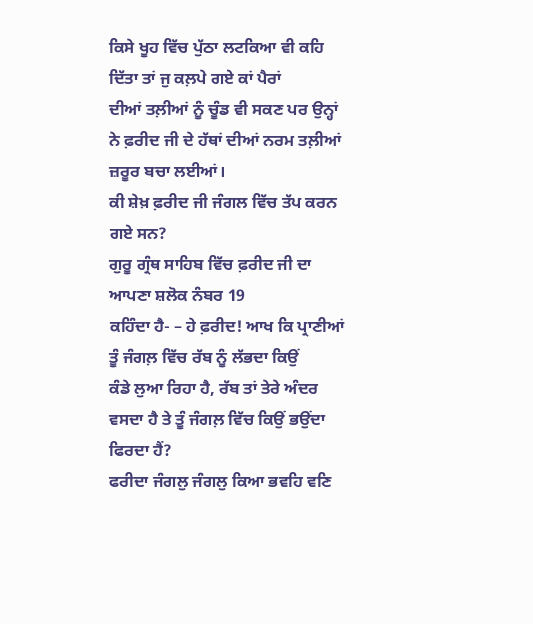ਕਿਸੇ ਖੂਹ ਵਿੱਚ ਪੁੱਠਾ ਲਟਕਿਆ ਵੀ ਕਹਿ ਦਿੱਤਾ ਤਾਂ ਜੁ ਕਲ਼ਪੇ ਗਏ ਕਾਂ ਪੈਰਾਂ
ਦੀਆਂ ਤਲ਼ੀਆਂ ਨੂੰ ਚੂੰਡ ਵੀ ਸਕਣ ਪਰ ਉਨ੍ਹਾਂ ਨੇ ਫ਼ਰੀਦ ਜੀ ਦੇ ਹੱਥਾਂ ਦੀਆਂ ਨਰਮ ਤਲ਼ੀਆਂ
ਜ਼ਰੂਰ ਬਚਾ ਲਈਆਂ।
ਕੀ ਸ਼ੇਖ਼ ਫ਼ਰੀਦ ਜੀ ਜੰਗਲ ਵਿੱਚ ਤੱਪ ਕਰਨ ਗਏ ਸਨ?
ਗੁਰੂ ਗ੍ਰੰਥ ਸਾਹਿਬ ਵਿੱਚ ਫ਼ਰੀਦ ਜੀ ਦਾ ਆਪਣਾ ਸ਼ਲੋਕ ਨੰਬਰ 19
ਕਹਿੰਦਾ ਹੈ- – ਹੇ ਫ਼ਰੀਦ! ਆਖ ਕਿ ਪ੍ਰਾਣੀਆਂ ਤੂੰ ਜੰਗਲ਼ ਵਿੱਚ ਰੱਬ ਨੂੰ ਲੱਭਦਾ ਕਿਉਂ
ਕੰਡੇ ਲੁਆ ਰਿਹਾ ਹੈ, ਰੱਬ ਤਾਂ ਤੇਰੇ ਅੰਦਰ ਵਸਦਾ ਹੈ ਤੇ ਤੂੰ ਜੰਗਲ਼ ਵਿੱਚ ਕਿਉਂ ਭਉਂਦਾ
ਫਿਰਦਾ ਹੈਂ?
ਫਰੀਦਾ ਜੰਗਲੁ ਜੰਗਲੁ ਕਿਆ ਭਵਹਿ ਵਣਿ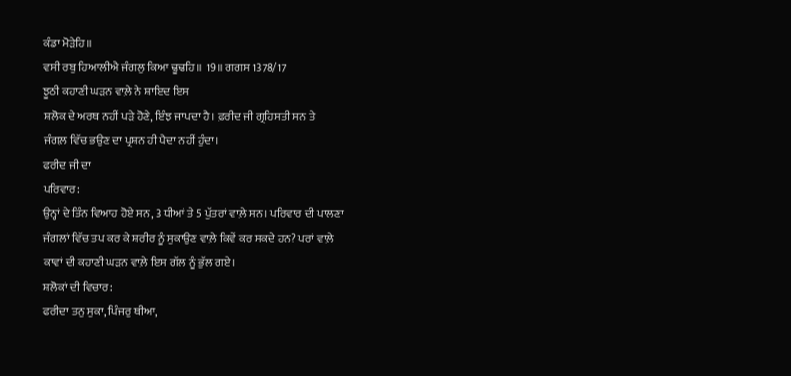ਕੰਡਾ ਮੋੜੇਹਿ॥
ਵਸੀ ਰਬੁ ਹਿਆਲੀਐ ਜੰਗਲੁ ਕਿਆ ਢੂਢਹਿ॥ 19॥ ਗਗਸ 1378/17
ਝੂਠੀ ਕਹਾਣੀ ਘੜਨ ਵਾਲ਼ੇ ਨੇ ਸ਼ਾਇਦ ਇਸ
ਸ਼ਲੋਕ ਦੇ ਅਰਥ ਨਹੀਂ ਪੜੇ ਹੋਣੇ, ਇੰਝ ਜਾਪਦਾ ਹੈ। ਫ਼ਰੀਦ ਜੀ ਗ੍ਰਹਿਸਤੀ ਸਨ ਤੇ
ਜੰਗਲ਼ ਵਿੱਚ ਭਉਣ ਦਾ ਪ੍ਰਸ਼ਨ ਹੀ ਪੈਦਾ ਨਹੀਂ ਹੁੰਦਾ।
ਫਰੀਦ ਜੀ ਦਾ
ਪਰਿਵਾਰ:
ਉਨ੍ਹਾਂ ਦੇ ਤਿੰਨ ਵਿਆਹ ਹੋਏ ਸਨ, 3 ਧੀਆਂ ਤੇ 5 ਪੁੱਤਰਾਂ ਵਾਲ਼ੇ ਸਨ। ਪਰਿਵਾਰ ਦੀ ਪਾਲਣਾ
ਜੰਗਲਾਂ ਵਿੱਚ ਤਪ ਕਰ ਕੇ ਸ਼ਰੀਰ ਨੂੰ ਸੁਕਾਉਣ ਵਾਲ਼ੇ ਕਿਵੇਂ ਕਰ ਸਕਦੇ ਹਨ? ਪਰਾਂ ਵਾਲ਼ੇ
ਕਾਵਾਂ ਦੀ ਕਹਾਣੀ ਘੜਨ ਵਾਲ਼ੇ ਇਸ ਗੱਲ ਨੂੰ ਭੁੱਲ ਗਏ।
ਸ਼ਲੋਕਾਂ ਦੀ ਵਿਚਾਰ:
ਫਰੀਦਾ ਤਨੁ ਸੁਕਾ, ਪਿੰਜਰੁ ਥੀਆ,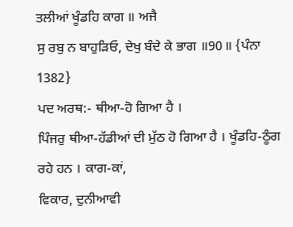ਤਲੀਆਂ ਖੂੰਡਹਿ ਕਾਗ ॥ ਅਜੈ
ਸੁ ਰਬੁ ਨ ਬਾਹੁੜਿਓ, ਦੇਖੁ ਬੰਦੇ ਕੇ ਭਾਗ ॥90॥ {ਪੰਨਾ 1382}
ਪਦ ਅਰਥ:- ਥੀਆ-ਹੋ ਗਿਆ ਹੈ ।
ਪਿੰਜਰੁ ਥੀਆ-ਹੱਡੀਆਂ ਦੀ ਮੁੱਠ ਹੋ ਗਿਆ ਹੈ । ਖੂੰਡਹਿ-ਠੂੰਗ ਰਹੇ ਹਨ । ਕਾਗ-ਕਾਂ,
ਵਿਕਾਰ, ਦੁਨੀਆਵੀ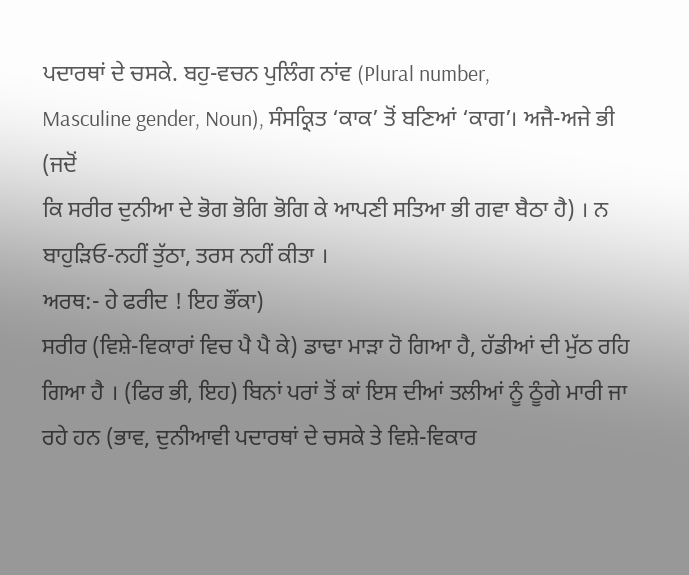ਪਦਾਰਥਾਂ ਦੇ ਚਸਕੇ. ਬਹੁ-ਵਚਨ ਪੁਲਿੰਗ ਨਾਂਵ (Plural number,
Masculine gender, Noun), ਸੰਸਕ੍ਰਿਤ ‘ਕਾਕ’ ਤੋਂ ਬਣਿਆਂ ‘ਕਾਗ’। ਅਜੈ-ਅਜੇ ਭੀ (ਜਦੋਂ
ਕਿ ਸਰੀਰ ਦੁਨੀਆ ਦੇ ਭੋਗ ਭੋਗਿ ਭੋਗਿ ਕੇ ਆਪਣੀ ਸਤਿਆ ਭੀ ਗਵਾ ਬੈਠਾ ਹੈ) । ਨ
ਬਾਹੁੜਿਓ-ਨਹੀਂ ਤੁੱਠਾ, ਤਰਸ ਨਹੀਂ ਕੀਤਾ ।
ਅਰਥ:- ਹੇ ਫਰੀਦ ! ਇਹ ਭੌਂਕਾ)
ਸਰੀਰ (ਵਿਸ਼ੇ-ਵਿਕਾਰਾਂ ਵਿਚ ਪੈ ਪੈ ਕੇ) ਡਾਢਾ ਮਾੜਾ ਹੋ ਗਿਆ ਹੈ, ਹੱਡੀਆਂ ਦੀ ਮੁੱਠ ਰਹਿ
ਗਿਆ ਹੈ । (ਫਿਰ ਭੀ, ਇਹ) ਬਿਨਾਂ ਪਰਾਂ ਤੋਂ ਕਾਂ ਇਸ ਦੀਆਂ ਤਲੀਆਂ ਨੂੰ ਠੂੰਗੇ ਮਾਰੀ ਜਾ
ਰਹੇ ਹਨ (ਭਾਵ, ਦੁਨੀਆਵੀ ਪਦਾਰਥਾਂ ਦੇ ਚਸਕੇ ਤੇ ਵਿਸ਼ੇ-ਵਿਕਾਰ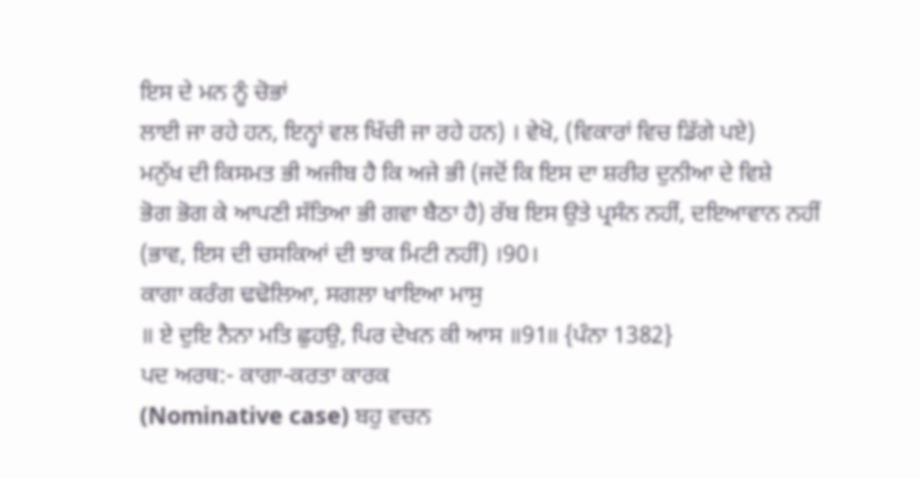ਇਸ ਦੇ ਮਨ ਨੂੰ ਚੋਭਾਂ
ਲਾਈ ਜਾ ਰਹੇ ਹਨ, ਇਨ੍ਹਾਂ ਵਲ ਖਿੱਚੀ ਜਾ ਰਹੇ ਹਨ) । ਵੇਖੋ, (ਵਿਕਾਰਾਂ ਵਿਚ ਡਿੱਗੇ ਪਏ)
ਮਨੁੱਖ ਦੀ ਕਿਸਮਤ ਭੀ ਅਜੀਬ ਹੈ ਕਿ ਅਜੇ ਭੀ (ਜਦੋਂ ਕਿ ਇਸ ਦਾ ਸ਼ਰੀਰ ਦੁਨੀਆ ਦੇ ਵਿਸ਼ੇ
ਭੋਗ ਭੋਗ ਕੇ ਆਪਣੀ ਸੱਤਿਆ ਭੀ ਗਵਾ ਬੈਠਾ ਹੈ) ਰੱਬ ਇਸ ਉਤੇ ਪ੍ਰਸੰਨ ਨਹੀਂ, ਦਇਆਵਾਨ ਨਹੀਂ
(ਭਾਵ, ਇਸ ਦੀ ਚਸਕਿਆਂ ਦੀ ਝਾਕ ਮਿਟੀ ਨਹੀਂ) ।90।
ਕਾਗਾ ਕਰੰਗ ਢਢੋਲਿਆ, ਸਗਲਾ ਖਾਇਆ ਮਾਸੁ
॥ ਏ ਦੁਇ ਨੈਨਾ ਮਤਿ ਛੁਹਉ, ਪਿਰ ਦੇਖਨ ਕੀ ਆਸ ॥91॥ {ਪੰਨਾ 1382}
ਪਦ ਅਰਥ:- ਕਾਗਾ-ਕਰਤਾ ਕਾਰਕ
(Nominative case) ਬਹੁ ਵਚਨ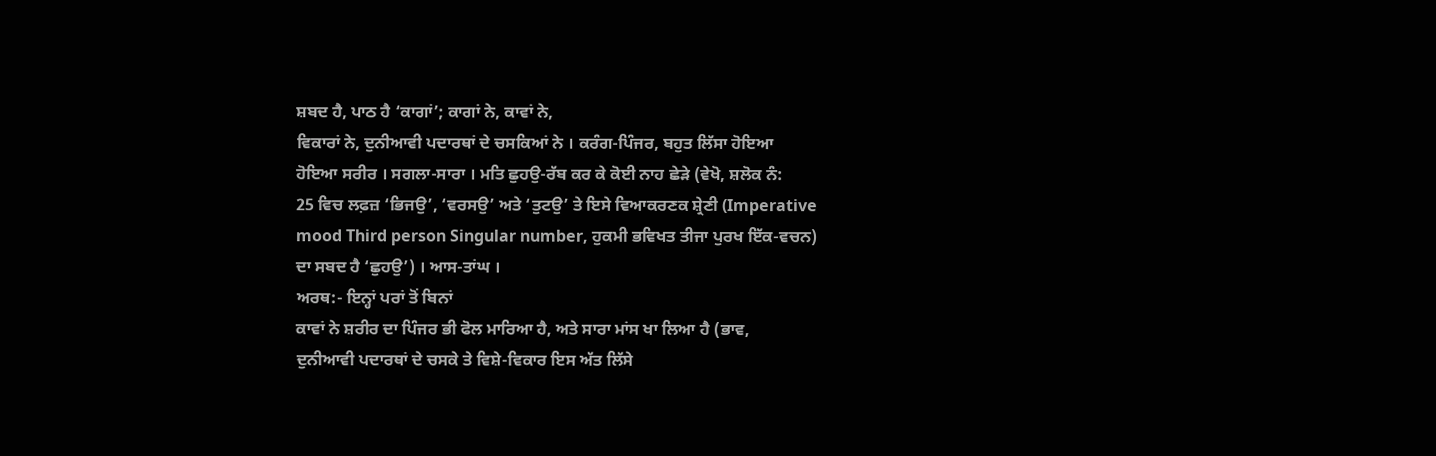ਸ਼ਬਦ ਹੈ, ਪਾਠ ਹੈ ‘ਕਾਗਾਂ’; ਕਾਗਾਂ ਨੇ, ਕਾਵਾਂ ਨੇ,
ਵਿਕਾਰਾਂ ਨੇ, ਦੁਨੀਆਵੀ ਪਦਾਰਥਾਂ ਦੇ ਚਸਕਿਆਂ ਨੇ । ਕਰੰਗ-ਪਿੰਜਰ, ਬਹੁਤ ਲਿੱਸਾ ਹੋਇਆ
ਹੋਇਆ ਸਰੀਰ । ਸਗਲਾ-ਸਾਰਾ । ਮਤਿ ਛੁਹਉ-ਰੱਬ ਕਰ ਕੇ ਕੋਈ ਨਾਹ ਛੇੜੇ (ਵੇਖੋ, ਸ਼ਲੋਕ ਨੰ:
25 ਵਿਚ ਲਫ਼ਜ਼ ‘ਭਿਜਉ’, ‘ਵਰਸਉ’ ਅਤੇ ‘ਤੁਟਉ’ ਤੇ ਇਸੇ ਵਿਆਕਰਣਕ ਸ਼੍ਰੇਣੀ (Imperative
mood Third person Singular number, ਹੁਕਮੀ ਭਵਿਖਤ ਤੀਜਾ ਪੁਰਖ ਇੱਕ-ਵਚਨ)
ਦਾ ਸਬਦ ਹੈ ‘ਛੁਹਉ’) । ਆਸ-ਤਾਂਘ ।
ਅਰਥ:- ਇਨ੍ਹਾਂ ਪਰਾਂ ਤੋਂ ਬਿਨਾਂ
ਕਾਵਾਂ ਨੇ ਸ਼ਰੀਰ ਦਾ ਪਿੰਜਰ ਭੀ ਫੋਲ ਮਾਰਿਆ ਹੈ, ਅਤੇ ਸਾਰਾ ਮਾਂਸ ਖਾ ਲਿਆ ਹੈ (ਭਾਵ,
ਦੁਨੀਆਵੀ ਪਦਾਰਥਾਂ ਦੇ ਚਸਕੇ ਤੇ ਵਿਸ਼ੇ-ਵਿਕਾਰ ਇਸ ਅੱਤ ਲਿੱਸੇ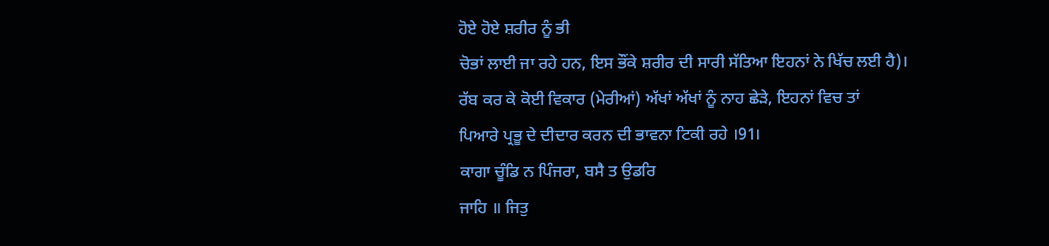ਹੋਏ ਹੋਏ ਸ਼ਰੀਰ ਨੂੰ ਭੀ
ਚੋਭਾਂ ਲਾਈ ਜਾ ਰਹੇ ਹਨ, ਇਸ ਭੌਂਕੇ ਸ਼ਰੀਰ ਦੀ ਸਾਰੀ ਸੱਤਿਆ ਇਹਨਾਂ ਨੇ ਖਿੱਚ ਲਈ ਹੈ)।
ਰੱਬ ਕਰ ਕੇ ਕੋਈ ਵਿਕਾਰ (ਮੇਰੀਆਂ) ਅੱਖਾਂ ਅੱਖਾਂ ਨੂੰ ਨਾਹ ਛੇੜੇ, ਇਹਨਾਂ ਵਿਚ ਤਾਂ
ਪਿਆਰੇ ਪ੍ਰਭੂ ਦੇ ਦੀਦਾਰ ਕਰਨ ਦੀ ਭਾਵਨਾ ਟਿਕੀ ਰਹੇ ।91।
ਕਾਗਾ ਚੂੰਡਿ ਨ ਪਿੰਜਰਾ, ਬਸੈ ਤ ਉਡਰਿ
ਜਾਹਿ ॥ ਜਿਤੁ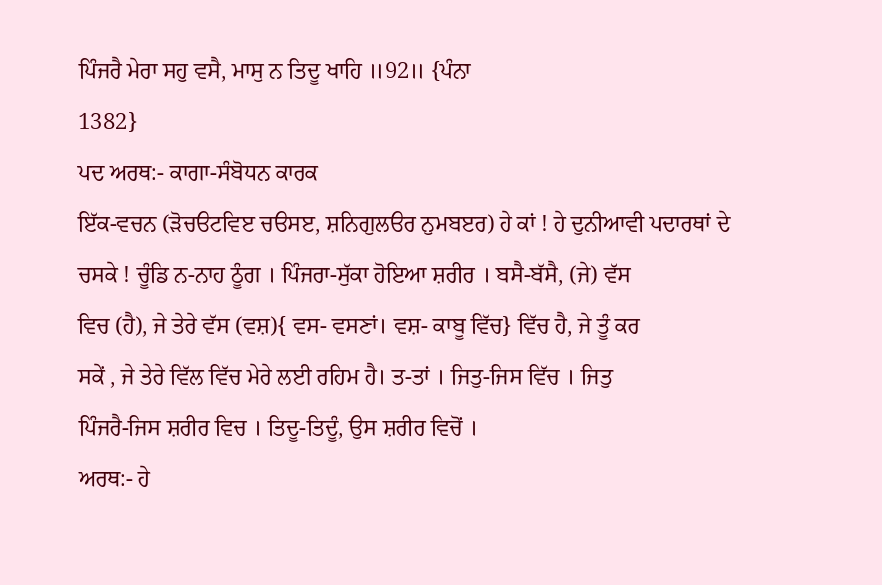ਪਿੰਜਰੈ ਮੇਰਾ ਸਹੁ ਵਸੈ, ਮਾਸੁ ਨ ਤਿਦੂ ਖਾਹਿ ॥92॥ {ਪੰਨਾ
1382}
ਪਦ ਅਰਥ:- ਕਾਗਾ-ਸੰਬੋਧਨ ਕਾਰਕ
ਇੱਕ-ਵਚਨ (ੜੋਚੳਟਵਿੲ ਚੳਸੲ, ਸ਼ਨਿਗੁਲੳਰ ਨੁਮਬੲਰ) ਹੇ ਕਾਂ ! ਹੇ ਦੁਨੀਆਵੀ ਪਦਾਰਥਾਂ ਦੇ
ਚਸਕੇ ! ਚੂੰਡਿ ਨ-ਨਾਹ ਠੂੰਗ । ਪਿੰਜਰਾ-ਸੁੱਕਾ ਹੋਇਆ ਸ਼ਰੀਰ । ਬਸੈ-ਬੱਸੈ, (ਜੇ) ਵੱਸ
ਵਿਚ (ਹੈ), ਜੇ ਤੇਰੇ ਵੱਸ (ਵਸ਼){ ਵਸ- ਵਸਣਾਂ। ਵਸ਼- ਕਾਬੂ ਵਿੱਚ} ਵਿੱਚ ਹੈ, ਜੇ ਤੂੰ ਕਰ
ਸਕੇਂ , ਜੇ ਤੇਰੇ ਵਿੱਲ ਵਿੱਚ ਮੇਰੇ ਲਈ ਰਹਿਮ ਹੈ। ਤ-ਤਾਂ । ਜਿਤੁ-ਜਿਸ ਵਿੱਚ । ਜਿਤੁ
ਪਿੰਜਰੈ-ਜਿਸ ਸ਼ਰੀਰ ਵਿਚ । ਤਿਦੂ-ਤਿਦੂੰ, ਉਸ ਸ਼ਰੀਰ ਵਿਚੋਂ ।
ਅਰਥ:- ਹੇ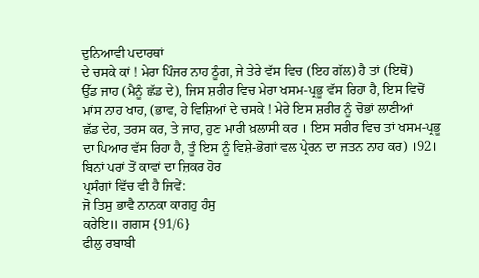ਦੁਨਿਆਵੀ ਪਦਾਰਥਾਂ
ਦੇ ਚਸਕੇ ਕਾਂ ! ਮੇਰਾ ਪਿੰਜਰ ਨਾਹ ਠੂੰਗ, ਜੇ ਤੇਰੇ ਵੱਸ ਵਿਚ (ਇਹ ਗੱਲ) ਹੈ ਤਾਂ (ਇਥੋਂ)
ਉੱਡ ਜਾਹ (ਮੈਨੂੰ ਛੱਡ ਦੇ), ਜਿਸ ਸ਼ਰੀਰ ਵਿਚ ਮੇਰਾ ਖਸਮ-ਪ੍ਰਭੂ ਵੱਸ ਰਿਹਾ ਹੈ, ਇਸ ਵਿਚੋਂ
ਮਾਂਸ ਨਾਹ ਖਾਹ, (ਭਾਵ, ਹੇ ਵਿਸ਼ਿਆਂ ਦੇ ਚਸਕੇ ! ਮੇਰੇ ਇਸ ਸ਼ਰੀਰ ਨੂੰ ਚੋਭਾਂ ਲਾਣੀਆਂ
ਛੱਡ ਦੇਹ, ਤਰਸ ਕਰ, ਤੇ ਜਾਹ, ਹੁਣ ਮਾਰੀ ਖ਼ਲਾਸੀ ਕਰ । ਇਸ ਸਰੀਰ ਵਿਚ ਤਾਂ ਖਸਮ-ਪ੍ਰਭੂ
ਦਾ ਪਿਆਰ ਵੱਸ ਰਿਹਾ ਹੈ, ਤੂੰ ਇਸ ਨੂੰ ਵਿਸ਼ੇ-ਭੋਗਾਂ ਵਲ ਪ੍ਰੇਰਨ ਦਾ ਜਤਨ ਨਾਹ ਕਰ) ।92।
ਬਿਨਾਂ ਪਰਾਂ ਤੋਂ ਕਾਵਾਂ ਦਾ ਜ਼ਿਕਰ ਹੋਰ
ਪ੍ਰਸੰਗਾਂ ਵਿੱਚ ਵੀ ਹੈ ਜਿਵੇਂ:
ਜੋ ਤਿਸੁ ਭਾਵੈ ਨਾਨਕਾ ਕਾਗਹੁ ਹੰਸੁ
ਕਰੇਇ॥ ਗਗਸ {91/6}
ਫੀਲੁ ਰਬਾਬੀ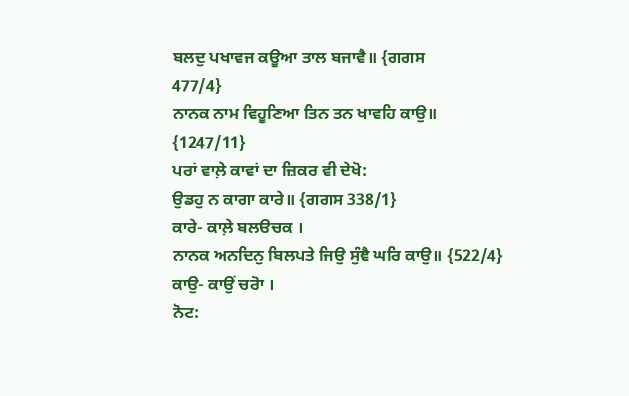ਬਲਦੁ ਪਖਾਵਜ ਕਊਆ ਤਾਲ ਬਜਾਵੈ॥ {ਗਗਸ
477/4}
ਨਾਨਕ ਨਾਮ ਵਿਹੂਣਿਆ ਤਿਨ ਤਨ ਖਾਵਹਿ ਕਾਉ॥
{1247/11}
ਪਰਾਂ ਵਾਲ਼ੇ ਕਾਵਾਂ ਦਾ ਜ਼ਿਕਰ ਵੀ ਦੇਖੋ:
ਉਡਹੁ ਨ ਕਾਗਾ ਕਾਰੇ॥ {ਗਗਸ 338/1}
ਕਾਰੇ- ਕਾਲ਼ੇ ਬਲੳਚਕ ।
ਨਾਨਕ ਅਨਦਿਨੁ ਬਿਲਪਤੇ ਜਿਉ ਸੁੰਞੈ ਘਰਿ ਕਾਉ॥ {522/4}
ਕਾਉ- ਕਾਉਂ ਚਰੋਾ ।
ਨੋਟ: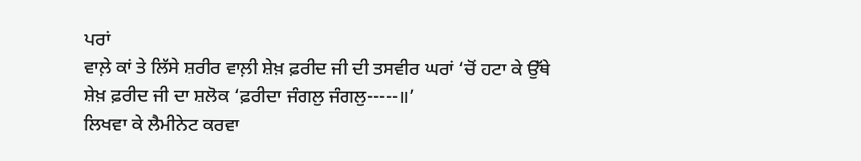ਪਰਾਂ
ਵਾਲ਼ੇ ਕਾਂ ਤੇ ਲਿੱਸੇ ਸ਼ਰੀਰ ਵਾਲ਼ੀ ਸ਼ੇਖ਼ ਫ਼ਰੀਦ ਜੀ ਦੀ ਤਸਵੀਰ ਘਰਾਂ ‘ਚੋਂ ਹਟਾ ਕੇ ਉੱਥੇ
ਸ਼ੇਖ਼ ਫ਼ਰੀਦ ਜੀ ਦਾ ਸ਼ਲੋਕ ‘ਫ਼ਰੀਦਾ ਜੰਗਲੁ ਜੰਗਲੁ-----॥’
ਲਿਖਵਾ ਕੇ ਲੈਮੀਨੇਟ ਕਰਵਾ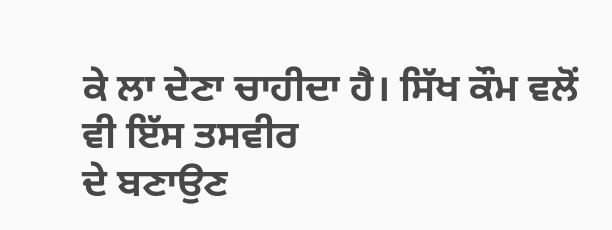ਕੇ ਲਾ ਦੇਣਾ ਚਾਹੀਦਾ ਹੈ। ਸਿੱਖ ਕੌਮ ਵਲੋਂ ਵੀ ਇੱਸ ਤਸਵੀਰ
ਦੇ ਬਣਾਉਣ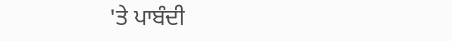'ਤੇ ਪਾਬੰਦੀ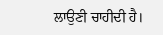ਲਾਉਣੀ ਚਾਹੀਦੀ ਹੈ।